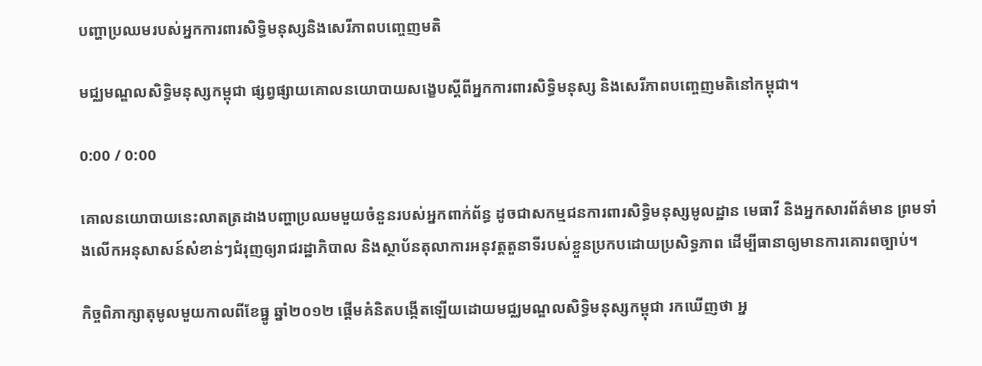បញ្ហាប្រឈមរបស់អ្នកការពារសិទ្ធិមនុស្សនិងសេរីភាពបញ្ចេញមតិ

មជ្ឈមណ្ឌលសិទ្ធិមនុស្សកម្ពុជា ផ្សព្វផ្សាយគោលនយោបាយសង្ខេបស្ដីពីអ្នកការពារសិទ្ធិមនុស្ស និងសេរីភាពបញ្ចេញមតិនៅកម្ពុជា។

0:00 / 0:00

គោលនយោបាយនេះលាតត្រដាងបញ្ហាប្រឈមមួយចំនួនរបស់អ្នកពាក់ព័ន្ធ ដូចជាសកម្មជនការពារសិទ្ធិមនុស្សមូលដ្ឋាន មេធាវី និងអ្នកសារព័ត៌មាន ព្រមទាំងលើកអនុសាសន៍សំខាន់ៗជំរុញឲ្យរាជរដ្ឋាភិបាល និងស្ថាប័នតុលាការអនុវត្តតួនាទីរបស់ខ្លួនប្រកបដោយប្រសិទ្ធភាព ដើម្បីធានាឲ្យមានការគោរពច្បាប់។

កិច្ចពិភាក្សាតុមូលមួយកាលពីខែធ្នូ ឆ្នាំ២០១២ ផ្ដើមគំនិតបង្កើតឡើយដោយមជ្ឈមណ្ឌលសិទ្ធិមនុស្សកម្ពុជា រកឃើញថា អ្ន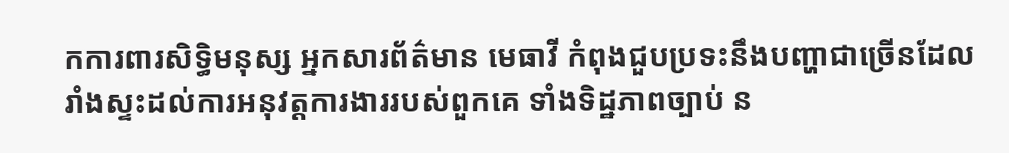កការពារសិទ្ធិមនុស្ស អ្នកសារព័ត៌មាន មេធាវី កំពុងជួបប្រទះនឹងបញ្ហាជាច្រើនដែលរាំងស្ទះដល់ការអនុវត្តការងាររបស់ពួកគេ ទាំងទិដ្ឋភាពច្បាប់ ន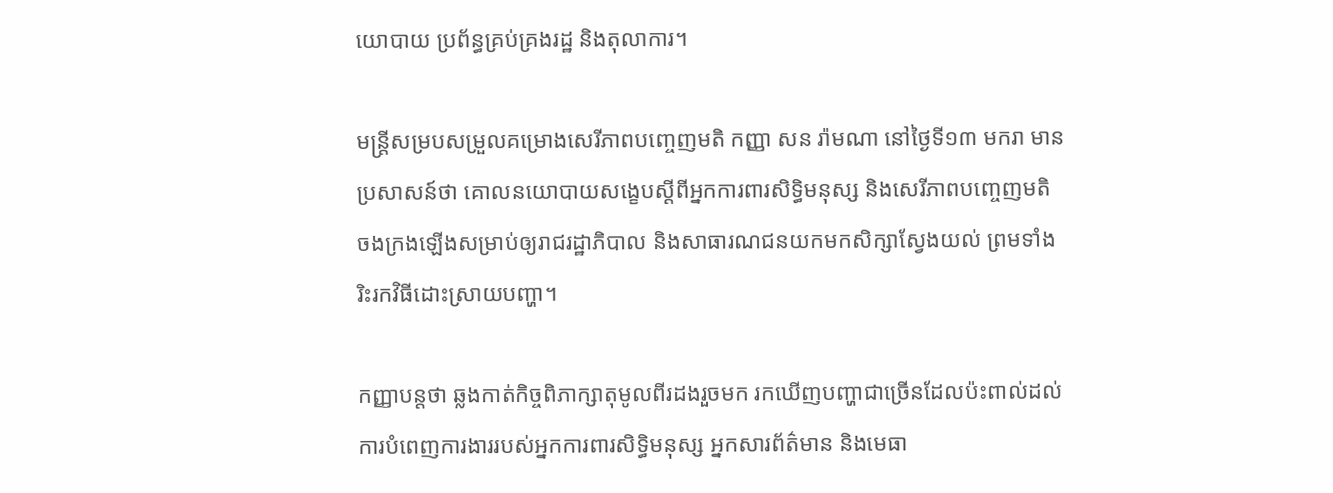យោបាយ ប្រព័ន្ធគ្រប់គ្រងរដ្ឋ និងតុលាការ។

មន្ត្រីសម្របសម្រួលគម្រោងសេរីភាពបញ្ចេញមតិ កញ្ញា សន រ៉ាមណា នៅថ្ងៃទី១៣ មករា មានប្រសាសន៍ថា គោលនយោបាយសង្ខេបស្ដីពីអ្នកការពារសិទ្ធិមនុស្ស និងសេរីភាពបញ្ចេញមតិ ចងក្រងឡើងសម្រាប់ឲ្យរាជរដ្ឋាភិបាល និងសាធារណជនយកមកសិក្សាស្វែងយល់ ព្រមទាំងរិះរកវិធីដោះស្រាយបញ្ហា។

កញ្ញាបន្តថា ឆ្លងកាត់កិច្ចពិភាក្សាតុមូលពីរដងរួចមក រកឃើញបញ្ហាជាច្រើនដែលប៉ះពាល់ដល់ការបំពេញការងាររបស់អ្នកការពារសិទ្ធិមនុស្ស អ្នកសារព័ត៌មាន និងមេធា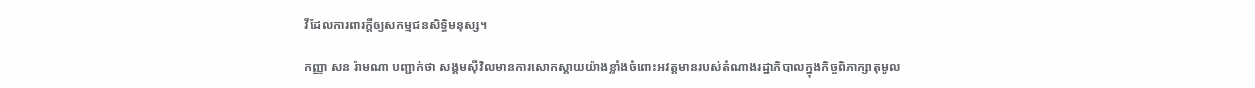វីដែលការពារក្ដីឲ្យសកម្មជនសិទ្ធិមនុស្ស។

កញ្ញា សន រ៉ាមណា បញ្ជាក់ថា សង្គមស៊ីវិលមានការសោកស្ដាយយ៉ាងខ្លាំងចំពោះអវត្តមានរបស់តំណាងរដ្ឋាភិបាលក្នុងកិច្ចពិភាក្សាតុមូល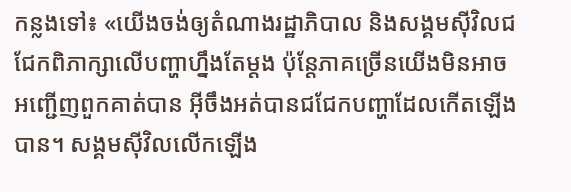កន្លងទៅ៖ «យើងចង់ឲ្យតំណាងរដ្ឋាភិបាល និងសង្គមស៊ីវិលជជែកពិភាក្សាលើបញ្ហាហ្នឹងតែម្ដង ប៉ុន្តែភាគច្រើនយើងមិនអាចអញ្ជើញពួកគាត់បាន អ៊ីចឹងអត់បានជជែកបញ្ហាដែលកើតឡើងបាន។ សង្គមស៊ីវិលលើកឡើង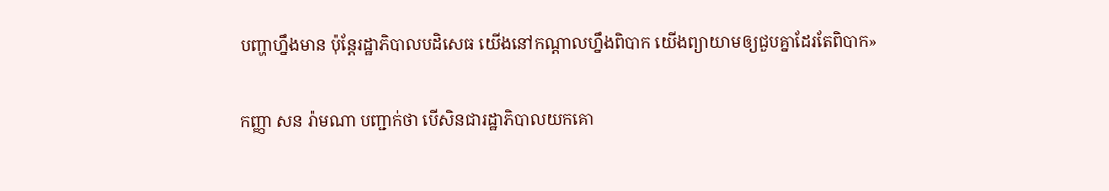បញ្ហាហ្នឹងមាន ប៉ុន្តែរដ្ឋាភិបាលបដិសេធ យើងនៅកណ្ដាលហ្នឹងពិបាក យើងព្យាយាមឲ្យជួបគ្នាដែរតែពិបាក»

កញ្ញា សន រ៉ាមណា បញ្ជាក់ថា បើសិនជារដ្ឋាភិបាលយកគោ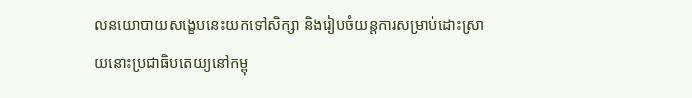លនយោបាយសង្ខេបនេះយកទៅសិក្សា និងរៀបចំយន្តការសម្រាប់ដោះស្រាយនោះប្រជាធិបតេយ្យនៅកម្ពុ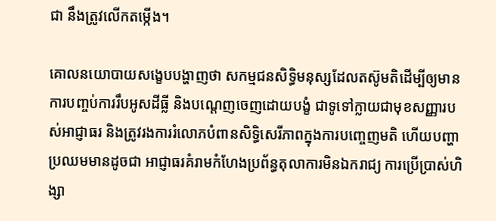ជា នឹងត្រូវលើកតម្កើង។

គោលនយោបាយសង្ខេបបង្ហាញថា សកម្មជនសិទ្ធិមនុស្សដែលតស៊ូមតិដើម្បីឲ្យមានការបញ្ចប់ការរឹបអូសដីធ្លី និងបណ្ដេញចេញដោយបង្ខំ ជាទូទៅក្លាយជាមុខសញ្ញារបស់អាជ្ញាធរ និងត្រូវរងការរំលោភបំពានសិទ្ធិសេរីភាពក្នុងការបញ្ចេញមតិ ហើយបញ្ហាប្រឈមមានដូចជា អាជ្ញាធរគំរាមកំហែងប្រព័ន្ធតុលាការមិនឯករាជ្យ ការប្រើប្រាស់ហិង្សា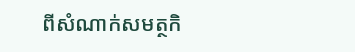ពីសំណាក់សមត្ថកិ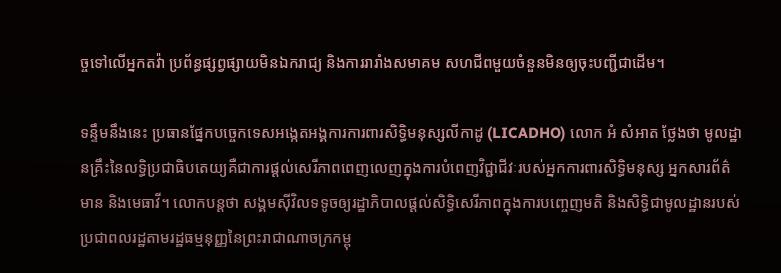ច្ចទៅលើអ្នកតវ៉ា ប្រព័ន្ធផ្សព្វផ្សាយមិនឯករាជ្យ និងការរារាំងសមាគម សហជីពមួយចំនួនមិនឲ្យចុះបញ្ជីជាដើម។

ទន្ទឹមនឹងនេះ ប្រធានផ្នែកបច្ចេកទេសអង្កេតអង្គការការពារសិទ្ធិមនុស្សលីកាដូ (LICADHO) លោក អំ សំអាត ថ្លែងថា មូលដ្ឋានគ្រឹះនៃលទ្ធិប្រជាធិបតេយ្យគឺជាការផ្ដល់សេរីភាពពេញលេញក្នុងការបំពេញវិជ្ជាជីវៈរបស់អ្នកការពារសិទ្ធិមនុស្ស អ្នកសារព័ត៌មាន និងមេធាវី។ លោកបន្តថា សង្គមស៊ីវិលទទូចឲ្យរដ្ឋាភិបាលផ្ដល់សិទ្ធិសេរីភាពក្នុងការបញ្ចេញមតិ និងសិទ្ធិជាមូលដ្ឋានរបស់ប្រជាពលរដ្ឋតាមរដ្ឋធម្មនុញ្ញនៃព្រះរាជាណាចក្រកម្ពុ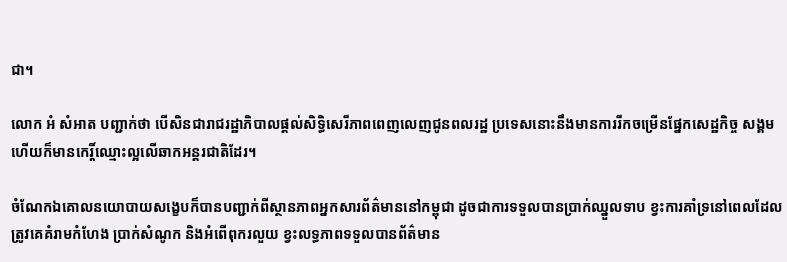ជា។

លោក អំ សំអាត បញ្ជាក់ថា បើសិនជារាជរដ្ឋាភិបាលផ្ដល់សិទ្ធិសេរីភាពពេញលេញជូនពលរដ្ឋ ប្រទេសនោះនឹងមានការរីកចម្រើនផ្នែកសេដ្ឋកិច្ច សង្គម ហើយក៏មានកេរ្តិ៍ឈ្មោះល្អលើឆាកអន្តរជាតិដែរ។

ចំណែកឯគោលនយោបាយសង្ខេបក៏បានបញ្ជាក់ពីស្ថានភាពអ្នកសារព័ត៌មាននៅកម្ពុជា ដូចជាការទទួលបានប្រាក់ឈ្នួលទាប ខ្វះការគាំទ្រនៅពេលដែលត្រូវគេគំរាមកំហែង ប្រាក់សំណូក និងអំពើពុករលួយ ខ្វះលទ្ធភាពទទួលបានព័ត៌មាន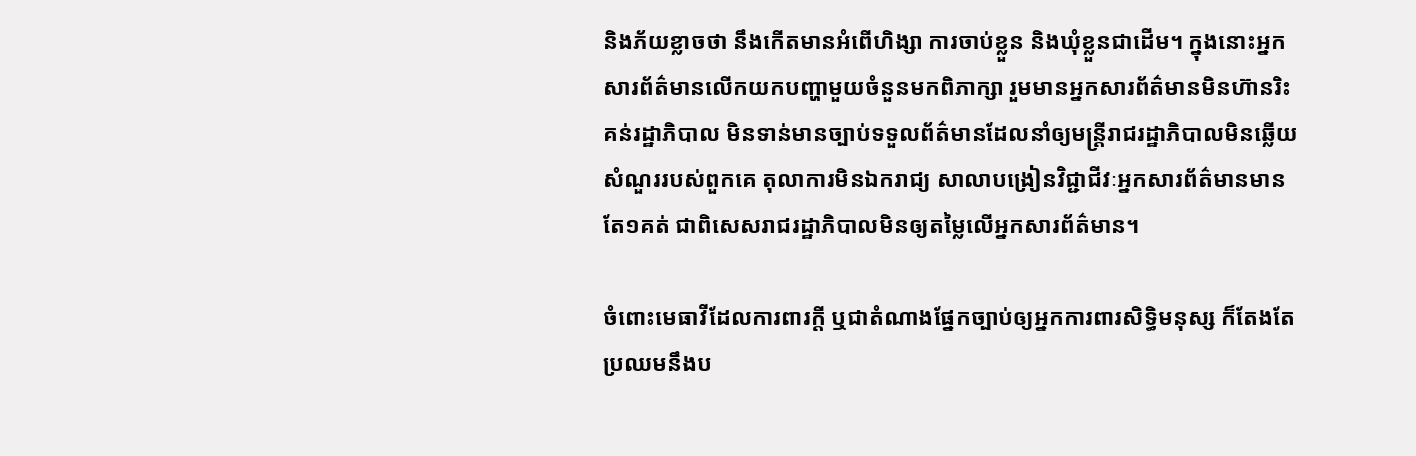និងភ័យខ្លាចថា នឹងកើតមានអំពើហិង្សា ការចាប់ខ្លួន និងឃុំខ្លួនជាដើម។ ក្នុងនោះអ្នកសារព័ត៌មានលើកយកបញ្ហាមួយចំនួនមកពិភាក្សា រួមមានអ្នកសារព័ត៌មានមិនហ៊ានរិះគន់រដ្ឋាភិបាល មិនទាន់មានច្បាប់ទទួលព័ត៌មានដែលនាំឲ្យមន្ត្រីរាជរដ្ឋាភិបាលមិនឆ្លើយសំណួររបស់ពួកគេ តុលាការមិនឯករាជ្យ សាលាបង្រៀនវិជ្ជាជីវៈអ្នកសារព័ត៌មានមានតែ១គត់ ជាពិសេសរាជរដ្ឋាភិបាលមិនឲ្យតម្លៃលើអ្នកសារព័ត៌មាន។

ចំពោះមេធាវីដែលការពារក្តី ឬជាតំណាងផ្នែកច្បាប់ឲ្យអ្នកការពារសិទ្ធិមនុស្ស ក៏តែងតែប្រឈមនឹងប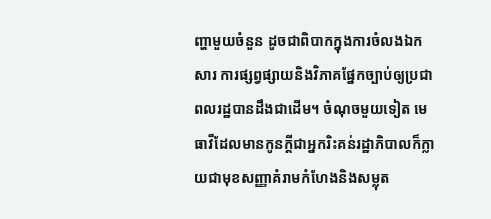ញ្ហាមួយចំនួន ដូចជាពិបាកក្នុងការចំលងឯកសារ ការផ្សព្វផ្សាយនិងវិភាគផ្នែកច្បាប់ឲ្យប្រជាពលរដ្ឋបានដឹងជាដើម។ ចំណុចមួយទៀត មេធាវីដែលមានកូនក្តីជាអ្នករិះគន់រដ្ឋាភិបាលក៏ក្លាយជាមុខសញ្ញាគំរាមកំហែងនិងសម្លុត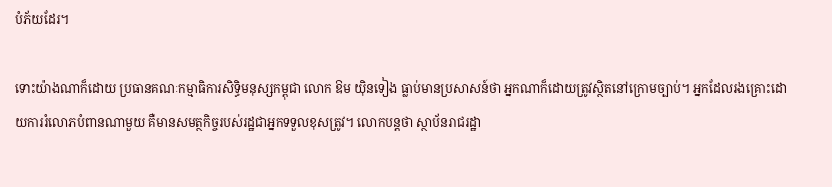បំភ័យដែរ។

ទោះយ៉ាងណាក៏ដោយ ប្រធានគណៈកម្មាធិការសិទ្ធិមនុស្សកម្ពុជា លោក ឱម យ៉ិនទៀង ធ្លាប់មានប្រសាសន៍ថា អ្នកណាក៏ដោយត្រូវស្ថិតនៅក្រោមច្បាប់។ អ្នកដែលរងគ្រោះដោយការរំលោភបំពានណាមួយ គឺមានសមត្ថកិច្ចរបស់រដ្ឋជាអ្នកទទួលខុសត្រូវ។ លោកបន្តថា ស្ថាប័នរាជរដ្ឋា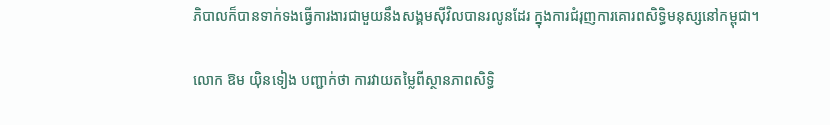ភិបាលក៏បានទាក់ទងធ្វើការងារជាមួយនឹងសង្គមស៊ីវិលបានរលូនដែរ ក្នុងការជំរុញការគោរពសិទ្ធិមនុស្សនៅកម្ពុជា។

លោក ឱម យ៉ិនទៀង បញ្ជាក់ថា ការវាយតម្លៃពីស្ថានភាពសិទ្ធិ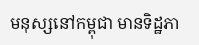មនុស្សនៅកម្ពុជា មានទិដ្ឋភា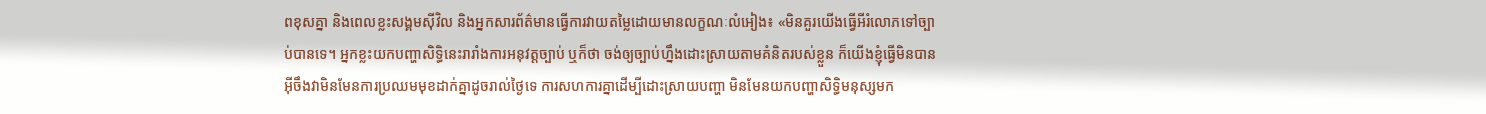ពខុសគ្នា និងពេលខ្លះសង្គមស៊ីវិល និងអ្នកសារព័ត៌មានធ្វើការវាយតម្លៃដោយមានលក្ខណៈលំអៀង៖ «មិនគួរយើងធ្វើអីរំលោភទៅច្បាប់បានទេ។ អ្នកខ្លះយកបញ្ហាសិទ្ធិនេះរារាំងការអនុវត្តច្បាប់ ឬក៏ថា ចង់ឲ្យច្បាប់ហ្នឹងដោះស្រាយតាមគំនិតរបស់ខ្លួន ក៏យើងខ្ញុំធ្វើមិនបាន អ៊ីចឹងវាមិនមែនការប្រឈមមុខដាក់គ្នាដូចរាល់ថ្ងៃទេ ការសហការគ្នាដើម្បីដោះស្រាយបញ្ហា មិនមែនយកបញ្ហាសិទ្ធិមនុស្សមក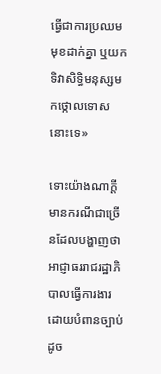ធ្វើជាការប្រឈមមុខដាក់គ្នា ឬយកទិវាសិទ្ធិមនុស្សមកថ្កោលទោសនោះទេ»

ទោះយ៉ាងណាក្ដី មានករណីជាច្រើនដែលបង្ហាញថា អាជ្ញាធររាជរដ្ឋាភិបាលធ្វើការងារដោយបំពានច្បាប់ ដូច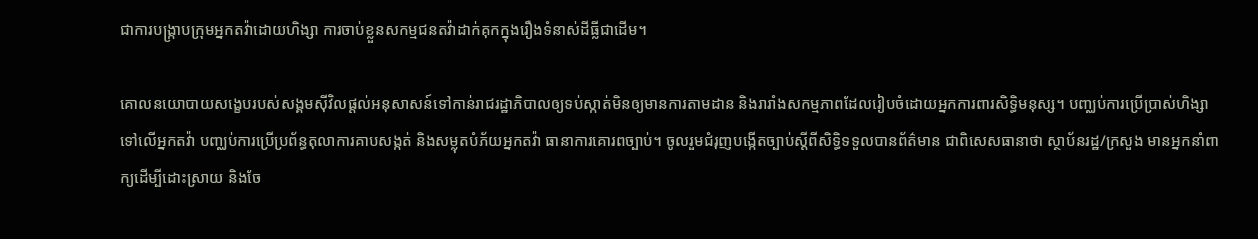ជាការបង្ក្រាបក្រុមអ្នកតវ៉ាដោយហិង្សា ការចាប់ខ្លួនសកម្មជនតវ៉ាដាក់គុកក្នុងរឿងទំនាស់ដីធ្លីជាដើម។

គោលនយោបាយសង្ខេបរបស់សង្គមស៊ីវិលផ្ដល់អនុសាសន៍ទៅកាន់រាជរដ្ឋាភិបាលឲ្យទប់ស្កាត់មិនឲ្យមានការតាមដាន និងរារាំងសកម្មភាពដែលរៀបចំដោយអ្នកការពារសិទ្ធិមនុស្ស។ បញ្ឈប់ការប្រើប្រាស់ហិង្សាទៅលើអ្នកតវ៉ា បញ្ឈប់ការប្រើប្រព័ន្ធតុលាការគាបសង្កត់ និងសម្លុតបំភ័យអ្នកតវ៉ា ធានាការគោរពច្បាប់។ ចូលរួមជំរុញបង្កើតច្បាប់ស្ដីពីសិទ្ធិទទួលបានព័ត៌មាន ជាពិសេសធានាថា ស្ថាប័នរដ្ឋ/ក្រសួង មានអ្នកនាំពាក្យដើម្បីដោះស្រាយ និងចែ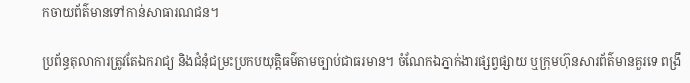កចាយព័ត៌មានទៅកាន់សាធារណជន។

ប្រព័ន្ធតុលាការត្រូវតែឯករាជ្យ និងជំនុំជម្រះប្រកបយុត្តិធម៌តាមច្បាប់ជាធរមាន។ ចំណែកឯភ្នាក់ងារផ្សព្វផ្សាយ ឬក្រុមហ៊ុនសារព័ត៌មានគួរទេ ពង្រឹ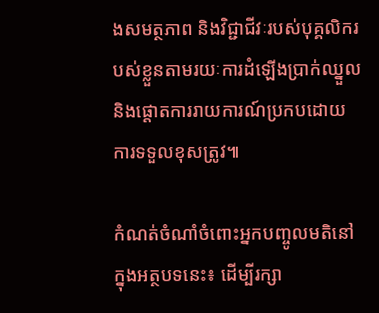ងសមត្ថភាព និងវិជ្ជាជីវៈរបស់បុគ្គលិករបស់ខ្លួនតាមរយៈការដំឡើងប្រាក់ឈ្នួល និងផ្ដោតការរាយការណ៍ប្រកបដោយការទទួលខុសត្រូវ៕

កំណត់ចំណាំចំពោះអ្នកបញ្ចូលមតិនៅក្នុងអត្ថបទនេះ៖ ដើម្បីរក្សា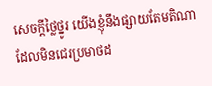សេចក្ដីថ្លៃថ្នូរ យើងខ្ញុំនឹងផ្សាយតែមតិណា ដែលមិនជេរប្រមាថដ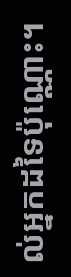ល់អ្នកដទៃប៉ុណ្ណោះ។